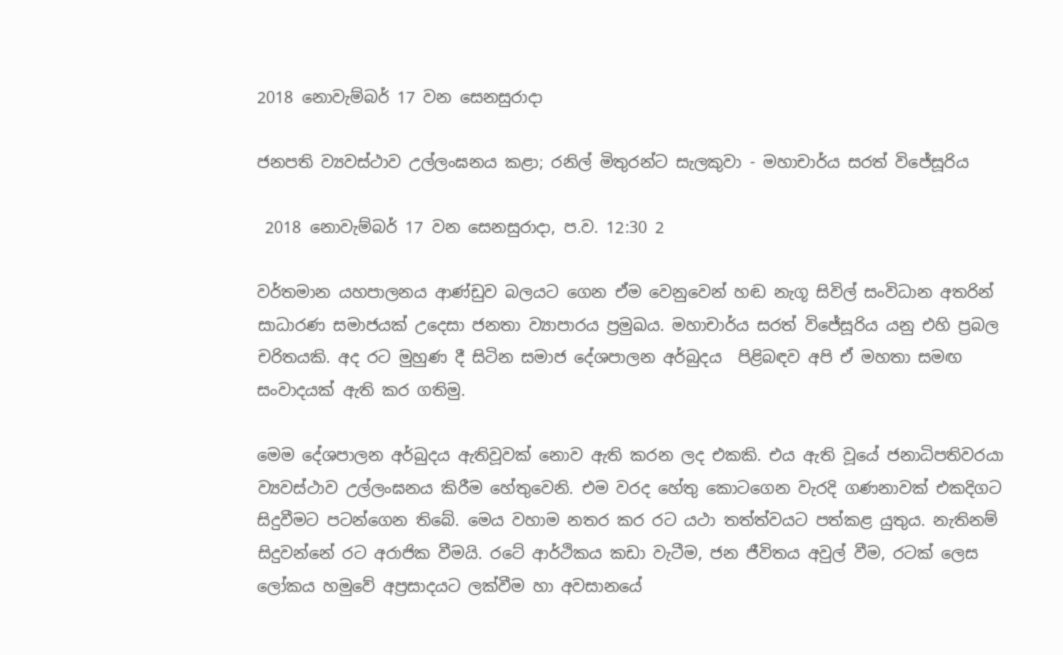2018 නොවැම්බර් 17 වන සෙනසුරාදා

ජනපති ව්‍යවස්ථාව උල්ලංඝනය කළා; රනිල් මිතුරන්ට සැලකුවා - මහාචාර්ය සරත් විජේසූරිය

 2018 නොවැම්බර් 17 වන සෙනසුරාදා, ප.ව. 12:30 2

වර්තමාන යහපාලනය ආණ්ඩුව බලයට ගෙන ඒම වෙනුවෙන් හඬ නැගූ සිවිල් සංවිධාන අතරින් සාධාරණ සමාජයක් උදෙසා ජනතා ව්‍යාපාරය ප්‍රමුඛය. මහාචාර්ය සරත් විජේසූරිය යනු එහි ප්‍රබල චරිතයකි. අද රට මුහුණ දී සිටින සමාජ දේශපාලන අර්බුදය  පිළිබඳව අපි ඒ මහතා සමඟ සංවාදයක් ඇති කර ගතිමු.

මෙම දේශපාලන අර්බුදය ඇතිවූවක් නොව ඇති කරන ලද එකකි. එය ඇති වූයේ ජනාධිපතිවරයා ව්‍යවස්ථාව උල්ලංඝනය කිරීම හේතුවෙනි. එම වරද හේතු කොටගෙන වැරදි ගණනාවක් එකදිගට සිදුවීමට පටන්ගෙන තිබේ. මෙය වහාම නතර කර රට යථා තත්ත්වයට පත්කළ යුතුය. නැතිනම් සිදුවන්නේ රට අරාජික වීමයි. රටේ ආර්ථිකය කඩා වැටීම, ජන ජීවිතය අවුල් වීම, රටක් ලෙස ලෝකය හමුවේ අප්‍රසාදයට ලක්වීම හා අවසානයේ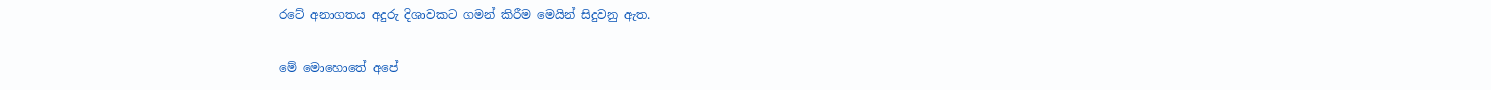රටේ අනාගතය අදුරු දිශාවකට ගමන් කිරීම මෙයින් සිදුවනු ඇත.

මේ මොහොතේ අපේ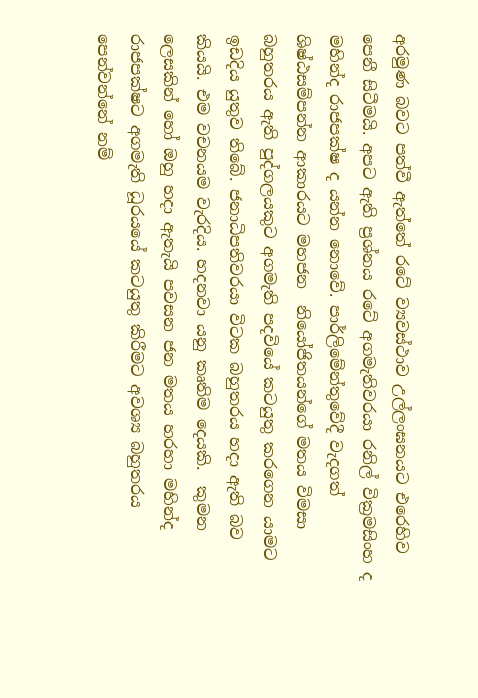අරමුණ බවට පත්වී ඇත්තේ රටේ ව්‍යවස්ථාව උල්ලංඝනයට එරෙහිව පෙනී සිටීමයි. අපට ඇති ප්‍රශ්නය රටේ අගමැතිවරයා රනිල් වික්‍රමසිංහ ද මහින්ද රාජපක්ෂ ද යන්න නොවේ. පාර්ලිමේන්තුවේදී වැදගත් ශිෂ්ඨසම්පන්න ආකාරයට මහජන  නියෝජිතයන්ගේ මතය විමසා බහුතරය ඇති පුද්ගලයකුට අගමැති පදවියේ කටයුතු කරගෙන යාමට ඉඩදිය යුතුව තිබේ. ජනාධිපතිවරයා විටක බහුතරය හදා ඇති බව කියයි. එම වචනයම වැරදිය. හදනවා යනු කෘතිම දෙයකි.  කුමන ලෙසකින් හෝ ඔහු හදා ඇතැයි පවසන ජන මතය හරහා මහින්ද රාජපක්ෂට අගමැති ධූරයයේ කටයුතු කිරීමට අවශ්‍ය බහුතරය පෙන්වන්නේ නම්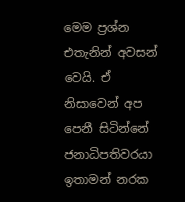මෙම ප්‍රශ්න එතැනින් අවසන් වෙයි. ඒ නිසාවෙන් අප පෙනී සිටින්නේ ජනාධිපතිවරයා ඉතාමන් නරක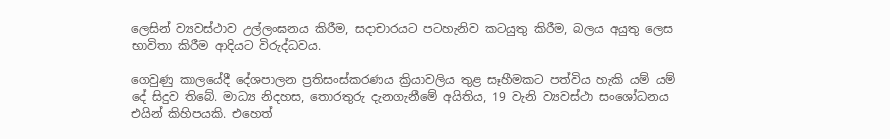ලෙසින් ව්‍යවස්ථාව උල්ලංඝනය කිරීම, සදාචාරයට පටහැනිව කටයුතු කිරීම, බලය අයුතු ලෙස භාවිතා කිරීම ආදියට විරුද්ධවය.

ගෙවුණු කාලයේදී දේශපාලන ප්‍රතිසංස්කරණය ක්‍රියාවලිය තුළ සෑහීමකට පත්විය හැකි යම් යම් දේ සිදුව තිබේ. මාධ්‍ය නිදහස, තොරතුරු දැනගැනීමේ අයිතිය, 19 වැනි ව්‍යවස්ථා සංශෝධනය එයින් කිහිපයකි. එහෙත්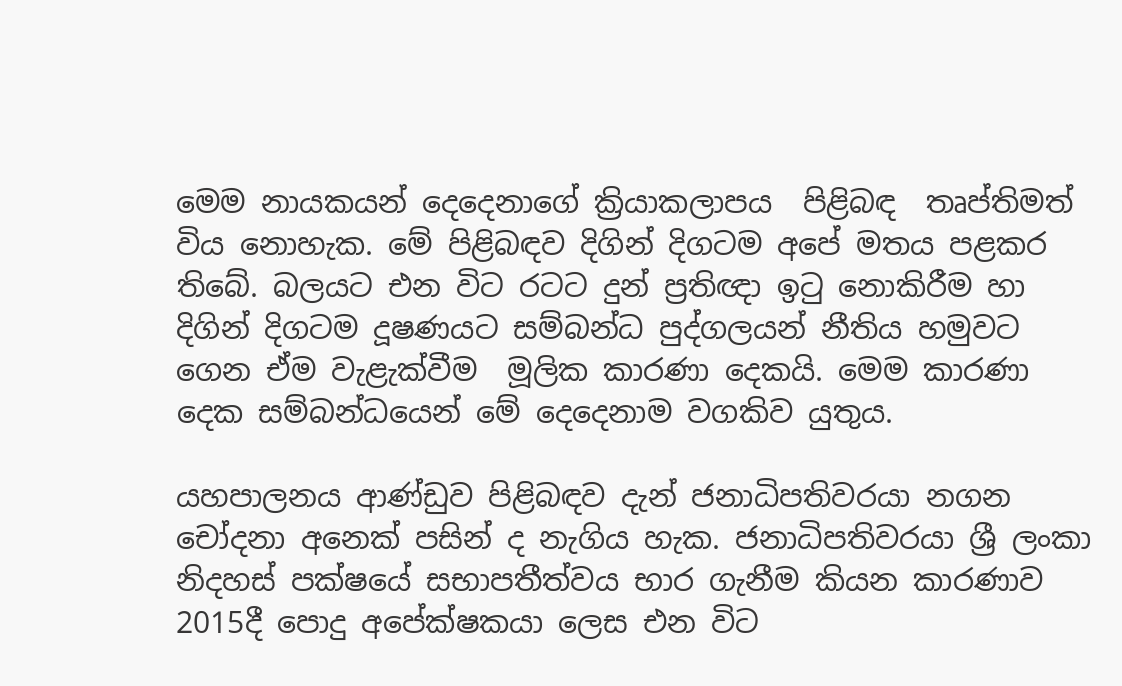මෙම නායකයන් දෙදෙනාගේ ක්‍රියාකලාපය  පිළිබඳ  තෘප්තිමත් විය නොහැක. මේ පිළිබඳව දිගින් දිගටම අපේ මතය පළකර තිබේ. බලයට එන විට රටට දුන් ප්‍රතිඥා ඉටු නොකිරීම හා දිගින් දිගටම දූෂණයට සම්බන්ධ පුද්ගලයන් නීතිය හමුවට ගෙන ඒම වැළැක්වීම  මූලික කාරණා දෙකයි. මෙම කාරණා දෙක සම්බන්ධයෙන් මේ දෙදෙනාම වගකිව යුතුය.

යහපාලනය ආණ්ඩුව පිළිබඳව දැන් ජනාධිපතිවරයා නගන චෝදනා අනෙක් පසින් ද නැගිය හැක. ජනාධිපතිවරයා ශ්‍රී ලංකා නිදහස් පක්ෂයේ සභාපතීත්වය භාර ගැනීම කියන කාරණාව 2015දී පොදු අපේක්ෂකයා ලෙස එන විට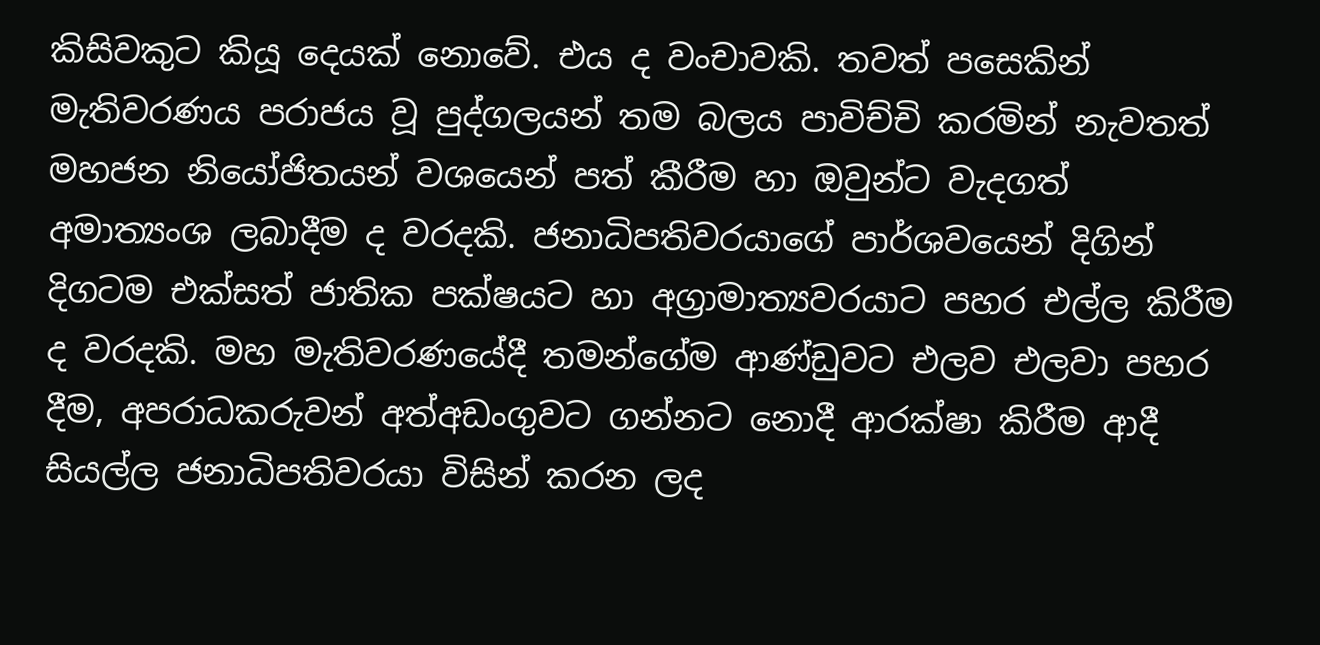කිසිවකුට කියූ දෙයක් නොවේ. එය ද වංචාවකි. තවත් පසෙකින් මැතිවරණය පරාජය වූ පුද්ගලයන්‍ තම බලය පාවිච්චි කරමින් නැවතත් මහජන නියෝජිතයන් වශයෙන් පත් කීරීම හා ඔවුන්ට වැදගත් අමාත්‍යංශ ලබාදීම ද වරදකි. ජනාධිපතිවරයාගේ පාර්ශවයෙන් දිගින් දිගටම එක්සත් ජාතික පක්ෂයට හා අග්‍රාමාත්‍යවරයාට පහර එල්ල කිරීම ද වරදකි. මහ මැතිවරණයේදී තමන්ගේම ආණ්ඩුවට එලව එලවා පහර දීම, අපරාධකරුවන් අත්අඩංගුවට ගන්නට නොදී ආරක්ෂා කිරීම ආදී සියල්ල ජනාධිපතිවරයා විසින් කරන ලද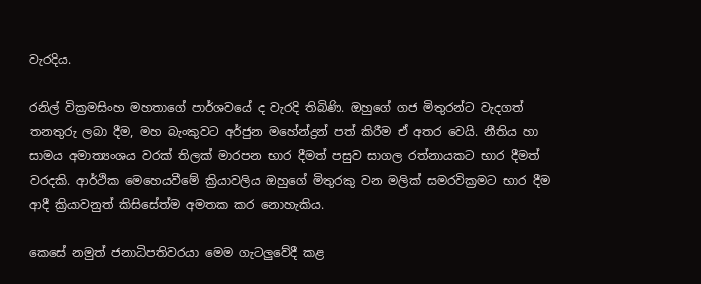වැරදිය.

රනිල් වික්‍රමසිංහ මහතාගේ පාර්ශවයේ ද වැරදි තිබිණි. ඔහුගේ ගජ මිතුරන්ට වැදගත් තනතුරු ලබා දීම, මහ බැංකුවට අර්ජුන මහේන්ද්‍රන් පත් කිරීම ඒ අතර වෙයි. නීතිය හා සාමය අමාත්‍යංශය වරක් තිලක් මාරපන භාර දීමත් පසුව සාගල රත්නායකට භාර දීමත් වරදකි. ආර්ථික මෙහෙයවීමේ ක්‍රියාවලිය ඔහුගේ මිතුරකු වන මලික් සමරවික්‍රමට භාර දීම ආදී ක්‍රියාවනුත් කිසිසේත්ම අමතක කර නොහැකිය.

කෙසේ නමුත් ජනාධිපතිවරයා මෙම ගැටලුවේදී කළ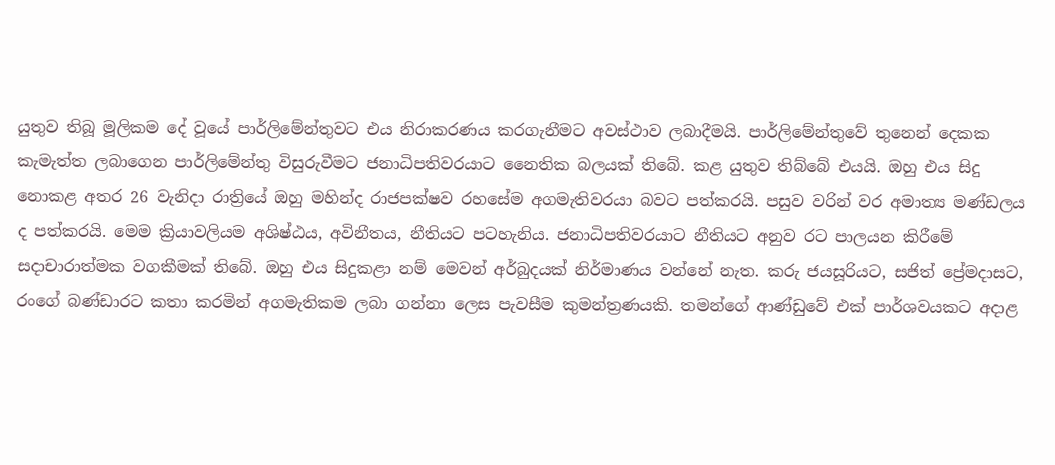යුතුව තිබූ මූලිකම දේ වූයේ පාර්ලිමේන්තුවට එය නිරාකරණය කරගැනීමට අවස්ථාව ලබාදීමයි. පාර්ලිමේන්තුවේ තුනෙන් දෙකක කැමැත්ත ලබාගෙන පාර්ලිමේන්තු විසුරුවීමට ජනාධිපතිවරයාට නෛතික බලයක් තිබේ. කළ යුතුව තිබ්බේ එයයි. ඔහු එය සිදු නොකළ අතර 26 වැනිදා රාත්‍රියේ ඔහු මහින්ද රාජපක්ෂව රහසේම අගමැතිවරයා බවට පත්කරයි. පසුව වරින් වර අමාත්‍ය මණ්ඩලය ද පත්කරයි. මෙම ක්‍රියාවලියම අශිෂ්ඨය, අවිනීතය, නීතියට පටහැනිය. ජනාධිපතිවරයාට නීතියට අනුව රට පාලයන කිරීමේ සදාචාරාත්මක වගකීමක් තිබේ. ඔහු එය සිදුකළා නම් මෙවන් අර්බුදයක් නිර්මාණය වන්නේ නැත. කරු ජයසූරියට, සජිත් ප්‍රේමදාසට, රංගේ බණ්ඩාරට කතා කරමින් අගමැතිකම ලබා ගන්නා ලෙස පැවසීම කුමන්ත්‍රණයකි. තමන්ගේ ආණ්ඩුවේ එක් පාර්ශවයකට අදාළ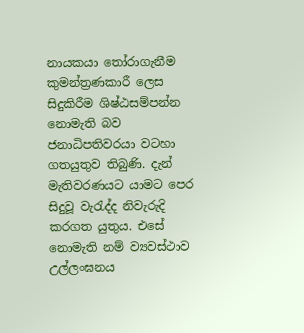නායකයා තෝරාගැනීම කුමන්ත්‍රණකාරී ලෙස සිදුකිරීම ශිෂ්ඨසම්පන්න නොමැති බව ජනාධිපතිවරයා වටහා ගතයුතුව තිබුණි. දැන් මැතිවරණයට යාමට පෙර සිදුවූ වැරැද්ද නිවැරුදි කරගත යුතුය. එසේ නොමැති නම් ව්‍යවස්ථාව උල්ලංඝනය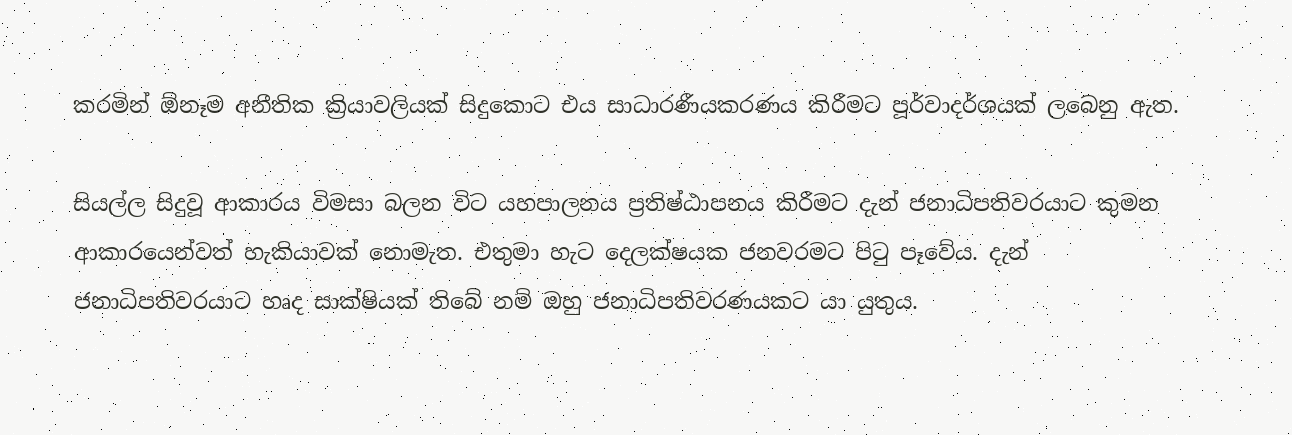කරමින් ඕනෑම අනීතික ක්‍රියාවලියක් සිදුකොට එය සාධාරණීයකරණය කිරීමට පූර්වාදර්ශයක් ලබෙනු ඇත.

සියල්ල සිදුවූ ආකාරය විමසා බලන විට යහපාලනය ප්‍රතිෂ්ඨාපනය කිරීමට දැන් ජනාධිපතිවරයාට කුමන ආකාරයෙන්වත් හැකියාවක් නොමැත. එතුමා හැට දෙලක්ෂයක ජනවරමට පිටු පෑවේය. දැන් ජනාධිපතිවරයාට හෘද සාක්ෂියක් තිබේ නම් ඔහු ජනාධිපතිවරණයකට යා යුතුය.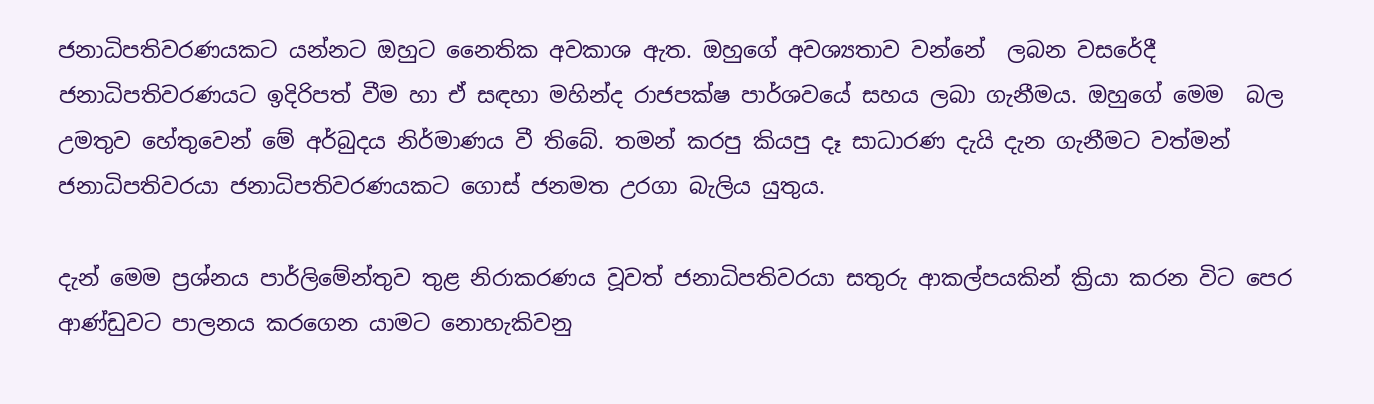ජනාධිපතිවරණයකට යන්නට ඔහුට නෛතික අවකාශ ඇත. ඔහුගේ අවශ්‍යතාව වන්නේ  ලබන වසරේදී ජනාධිපතිවරණයට ඉදිරිපත් වීම හා ඒ සඳහා මහින්ද රාජපක්ෂ පාර්ශවයේ සහය ලබා ගැනීමය. ඔහුගේ මෙම  බල උමතුව හේතුවෙන් මේ අර්බුදය නිර්මාණය වී තිබේ. තමන් කරපු කියපු දෑ සාධාරණ දැයි දැන ගැනීමට වත්මන් ජනාධිපතිවරයා ජනාධිපතිවරණයකට ගොස් ජනමත උරගා බැලිය යුතුය.

දැන් මෙම ප්‍රශ්නය පාර්ලිමේන්තුව තුළ නිරාකරණය වූවත් ජනාධිපතිවරයා සතුරු ආකල්පයකින් ක්‍රියා කරන විට පෙර ආණ්ඩුවට පාලනය කරගෙන යාමට නොහැකිවනු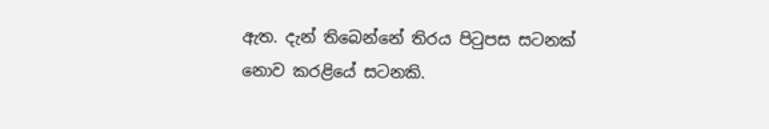ඇත. දැන් තිබෙන්නේ තිරය පිටුපස සටනක් නොව කරළියේ සටනකි.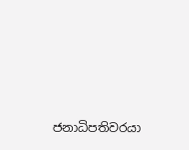ජනාධිපතිවරයා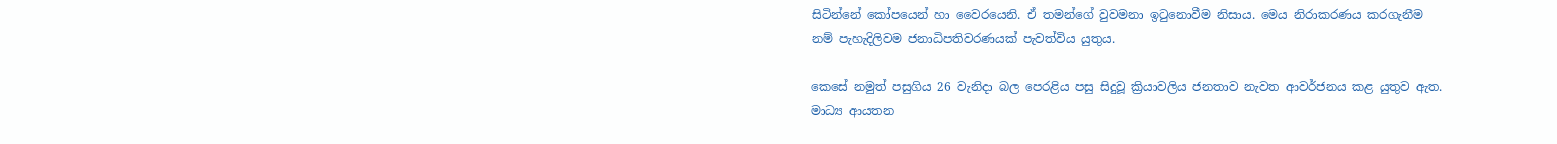සිටින්නේ කෝපයෙන් හා වෛරයෙනි. ඒ තමන්ගේ වුවමනා ඉටුනොවීම නිසාය. මෙය නිරාකරණය කරගැනීම නම් පැහැදිලිවම ජනාධිපතිවරණයක් පැවත්විය යුතුය.

කෙසේ නමුත් පසුගිය 26 වැනිදා බල පෙරළිය පසු සිදුවූ ක්‍රියාවලිය ජනතාව නැවත ආවර්ජනය කළ යුතුව ඇත. මාධ්‍ය ආයතන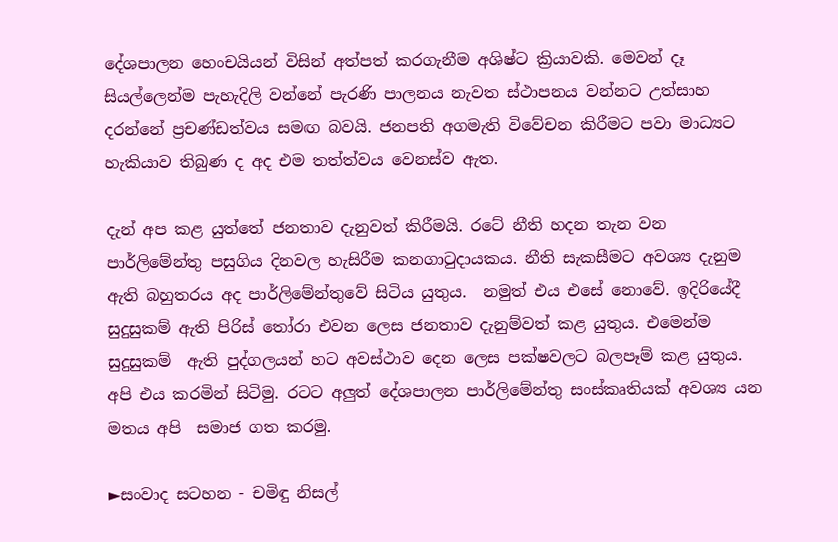දේශපාලන හෙංචයියන් විසින් අත්පත් කරගැනීම අශිෂ්ට ක්‍රියාවකි. මෙවන් දෑ සියල්ලෙන්ම පැහැදිලි වන්නේ පැරණි පාලනය නැවත ස්ථාපනය වන්නට උත්සාහ දරන්නේ ප්‍රචණ්ඩත්වය සමඟ බවයි. ජනපති අගමැති විවේචන කිරීමට පවා මාධ්‍යට හැකියාව තිබුණ ද අද එම තත්ත්වය වෙනස්ව ඇත.

දැන් අප කළ යුත්තේ ජනතාව දැනුවත් කිරීමයි. රටේ නීති හදන තැන වන  පාර්ලිමේන්තු පසුගිය දිනවල හැසිරීම කනගාටුදායකය. නීති සැකසීමට අවශ්‍ය දැනුම ඇති බහුතරය අද පාර්ලිමේන්තුවේ සිටිය යුතුය.  නමුත් එය එසේ නොවේ. ඉදිරියේදී සුදුසුකම් ඇති පිරිස් තෝරා එවන ලෙස ජනතාව දැනුම්වත් කළ යුතුය. එමෙන්ම   සුදුසුකම්  ඇති පුද්ගලයන් හට අවස්ථාව දෙන ලෙස පක්ෂවලට බලපෑම් කළ යුතුය. අපි එය කරමින් සිටිමු. රටට අලුත් දේශපාලන පාර්ලිමේන්තු සංස්කෘතියක් අවශ්‍ය යන මතය අපි  සමාජ ගත කරමු.

►සංවාද සටහන - චමිඳු නිසල්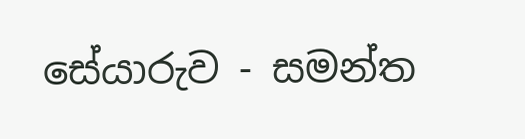සේයාරුව - සමන්ත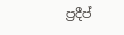ප්‍රදීප්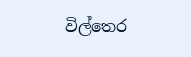විල්තෙර